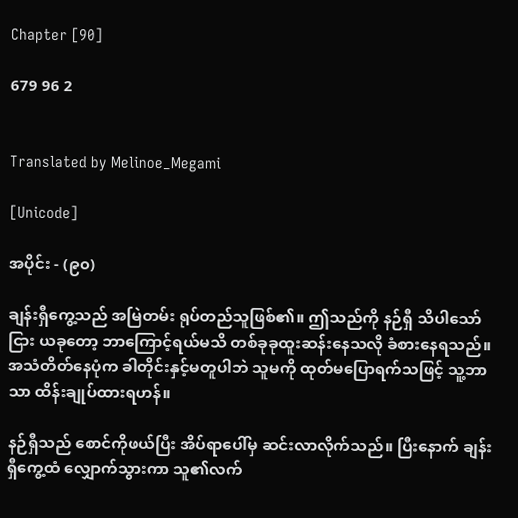Chapter [90]

679 96 2


Translated by Melinoe_Megami

[Unicode]

အပိုင်း - (၉၀)

ချန်းရှီကွေ့သည် အမြဲတမ်း ရုပ်တည်သူဖြစ်၏။ ဤသည်ကို နဉ်ရှီ သိပါသော်ငြား ယခုတော့ ဘာကြောင့်ရယ်မသိ တစ်ခုခုထူးဆန်းနေသလို ခံစားနေရသည်။ အသံတိတ်နေပုံက ခါတိုင်းနှင့်မတူပါဘဲ သူမကို ထုတ်မပြောရက်သဖြင့် သူ့ဘာသာ ထိန်းချုပ်ထားရဟန်။

နဉ်ရှီသည် စောင်ကိုဖယ်ပြီး အိပ်ရာပေါ်မှ ဆင်းလာလိုက်သည်။ ပြီးနောက် ချန်းရှီကွေ့ထံ လျှောက်သွားကာ သူ၏လက်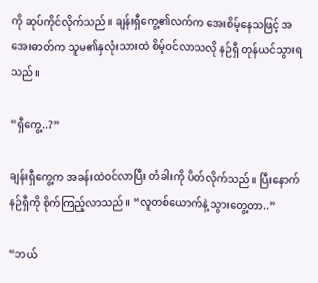ကို ဆုပ်ကိုင်လိုက်သည်။ ချန်းရှီကွေ့၏လက်က အေးစိမ့်နေသဖြင့် အအေးဓာတ်က သူမ၏နှလုံးသားထဲ စိမ့်ဝင်လာသလို နဉ်ရှီ တုန်ယင်သွားရသည်။

“ရှီကွေ့..?”

ချန်းရှီကွေ့က အခန်းထဲဝင်လာပြီး တံခါးကို ပိတ်လိုက်သည်။ ပြီးနောက် နဉ်ရှီကို စိုက်ကြည့်လာသည်။ “လူတစ်ယောက်နဲ့ သွားတွေ့တာ..”

“ဘယ်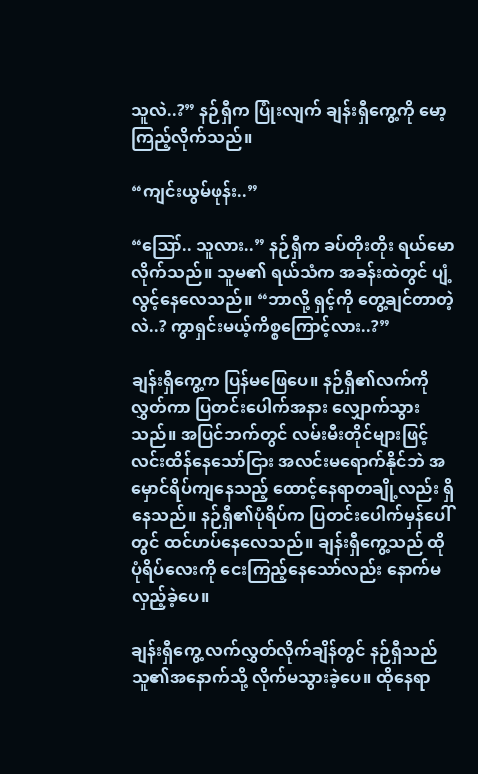သူလဲ..?” နဉ်ရှီက ပြုံးလျက် ချန်းရှီကွေ့ကို မော့ကြည့်လိုက်သည်။

“ကျင်းယွမ်ဖုန်း..”

“ဪ.. သူလား..” နဉ်ရှီက ခပ်တိုးတိုး ရယ်မောလိုက်သည်။ သူမ၏ ရယ်သံက အခန်းထဲတွင် ပျံ့လွင့်နေလေသည်။ “ဘာလို့ ရှင့်ကို တွေ့ချင်တာတဲ့လဲ..? ကွာရှင်းမယ့်ကိစ္စကြောင့်လား..?”

ချန်းရှီကွေ့က ပြန်မဖြေပေ။ နဉ်ရှီ၏လက်ကို လွှတ်ကာ ပြတင်းပေါက်အနား လျှောက်သွားသည်။ အပြင်ဘက်တွင် လမ်းမီးတိုင်များဖြင့် လင်းထိန်နေသော်ငြား အလင်းမရောက်နိုင်ဘဲ အမှောင်ရိပ်ကျနေသည့် ထောင့်နေရာတချို့လည်း ရှိနေသည်။ နဉ်ရှီ၏ပုံရိပ်က ပြတင်းပေါက်မှန်ပေါ်တွင် ထင်ဟပ်နေလေသည်။ ချန်းရှီကွေ့သည် ထိုပုံရိပ်လေးကို ငေးကြည့်နေသော်လည်း နောက်မလှည့်ခဲ့ပေ။

ချန်းရှီကွေ့ လက်လွှတ်လိုက်ချိန်တွင် နဉ်ရှီသည် သူ၏အနောက်သို့ လိုက်မသွားခဲ့ပေ။ ထိုနေရာ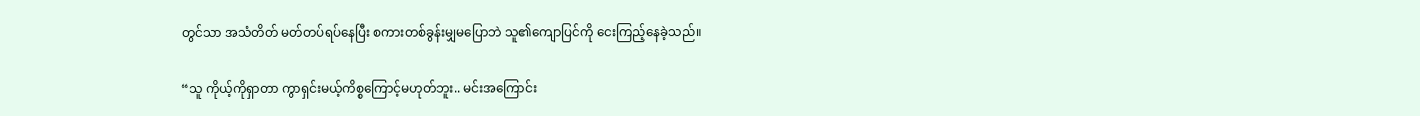တွင်သာ အသံတိတ် မတ်တပ်ရပ်နေပြီး စကားတစ်ခွန်းမျှမပြောဘဲ သူ၏ကျောပြင်ကို ငေးကြည့်နေခဲ့သည်။

“သူ ကိုယ့်ကိုရှာတာ ကွာရှင်းမယ့်ကိစ္စကြောင့်မဟုတ်ဘူး.. မင်းအကြောင်း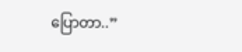ပြောတာ..”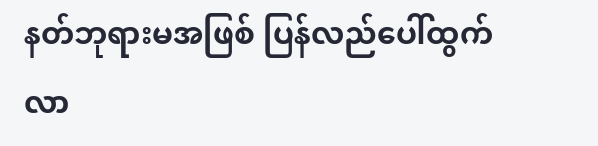နတ်ဘုရားမအဖြစ် ပြန်လည်ပေါ်ထွက်လာ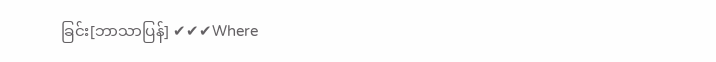ခြင်း[ဘာသာပြန်] ✔✔✔Where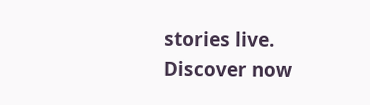stories live. Discover now